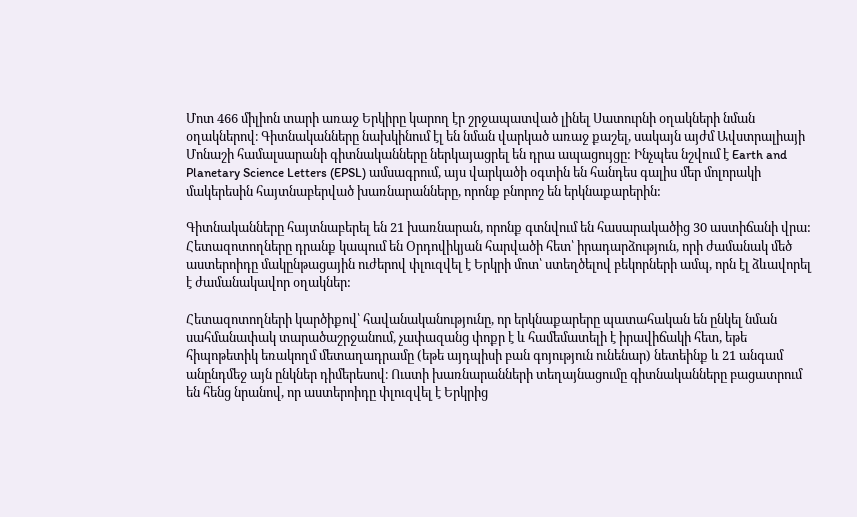Մոտ 466 միլիոն տարի առաջ Երկիրը կարող էր շրջապատված լինել Սատուրնի օղակների նման օղակներով։ Գիտնականները նախկինում էլ են նման վարկած առաջ քաշել, սակայն այժմ Ավստրալիայի Մոնաշի համալսարանի գիտնականները ներկայացրել են դրա ապացույցը: Ինչպես նշվում է Earth and Planetary Science Letters (EPSL) ամսագրում, այս վարկածի օգտին են հանդես գալիս մեր մոլորակի մակերեսին հայտնաբերված խառնարանները, որոնք բնորոշ են երկնաքարերին:

Գիտնականները հայտնաբերել են 21 խառնարան, որոնք գտնվում են հասարակածից 30 աստիճանի վրա: Հետազոտողները դրանք կապում են Օրդովիկյան հարվածի հետ՝ իրադարձություն, որի ժամանակ մեծ աստերոիդը մակընթացային ուժերով փլուզվել է Երկրի մոտ՝ ստեղծելով բեկորների ամպ, որն էլ ձևավորել է ժամանակավոր օղակներ:

Հետազոտողների կարծիքով՝ հավանականությունը, որ երկնաքարերը պատահական են ընկել նման սահմանափակ տարածաշրջանում, չափազանց փոքր է և համեմատելի է իրավիճակի հետ, եթե հիպոթետիկ եռակողմ մետաղադրամը (եթե այդպիսի բան գոյություն ունենար) նետեինք և 21 անգամ անընդմեջ այն ընկներ դիմերեսով։ Ուստի խառնարանների տեղայնացումը գիտնականները բացատրում են հենց նրանով, որ աստերոիդը փլուզվել է Երկրից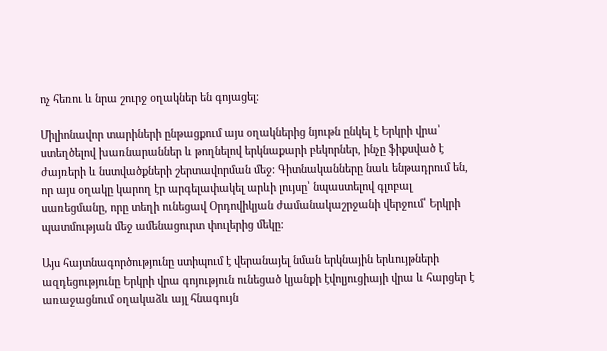ոչ հեռու և նրա շուրջ օղակներ են գոյացել։

Միլիոնավոր տարիների ընթացքում այս օղակներից նյութն ընկել է Երկրի վրա՝ ստեղծելով խառնարաններ և թողնելով երկնաքարի բեկորներ, ինչը ֆիքսված է ժայռերի և նստվածքների շերտավորման մեջ: Գիտնականները նաև ենթադրում են, որ այս օղակը կարող էր արգելափակել արևի լույսը՝ նպաստելով գլոբալ սառեցմանը, որը տեղի ունեցավ Օրդովիկյան ժամանակաշրջանի վերջում՝ Երկրի պատմության մեջ ամենացուրտ փուլերից մեկը:

Այս հայտնագործությունը ստիպում է վերանայել նման երկնային երևույթների ազդեցությունը Երկրի վրա գոյություն ունեցած կյանքի էվոլյուցիայի վրա և հարցեր է առաջացնում օղակաձև այլ հնագույն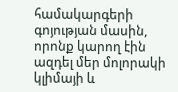համակարգերի գոյության մասին, որոնք կարող էին ազդել մեր մոլորակի կլիմայի և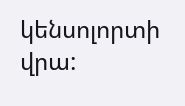կենսոլորտի վրա: